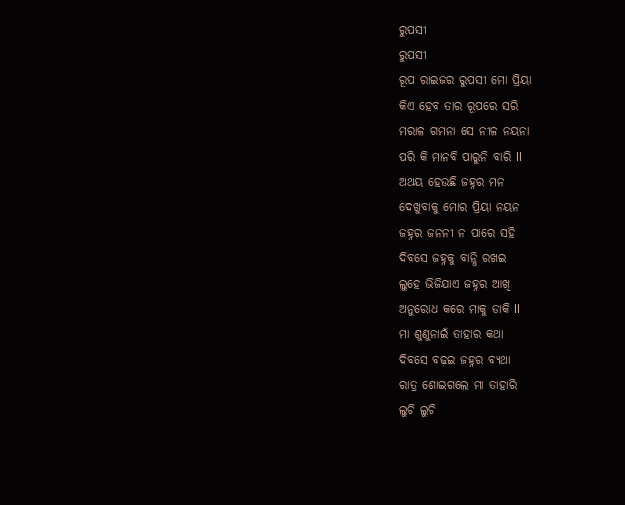ରୁପସୀ
ରୁପସୀ
ରୂପ ରାଇଜର ରୁପସୀ ମୋ ପ୍ରିୟା
କିଏ ହେବ ତାର ରୂପରେ ସରି
ମରାଳ ଗମନା ସେ ନୀଳ ନୟନା
ପରି କି ମାନବି ପାରୁନି ବାରି ll
ଅଥୟ ହେଉଛି ଜହ୍ନର ମନ
ଦେଖୁବାକୁ ମୋର ପ୍ରିୟା ନୟନ
ଜହ୍ନର ଜନନୀ ନ ପାରେ ସହି
ଦିବସେ ଜହ୍ନକୁ ବାନ୍ଧି ରଖଇ
ଲୁହେ ଭିଜିଯାଏ ଜହ୍ନର ଆଖି
ଅନୁରୋଧ କରେ ମାକୁ ଡାକି ll
ମା ଶୁଣୁନାଇଁ ତାହାର କଥା
ଦିବସେ ବଢ଼ଇ ଜହ୍ନର ବ୍ୟଥା
ରାତ୍ର ଶୋଇଗଲେ ମା ତାହାରି
ଲୁଚି ଲୁଚି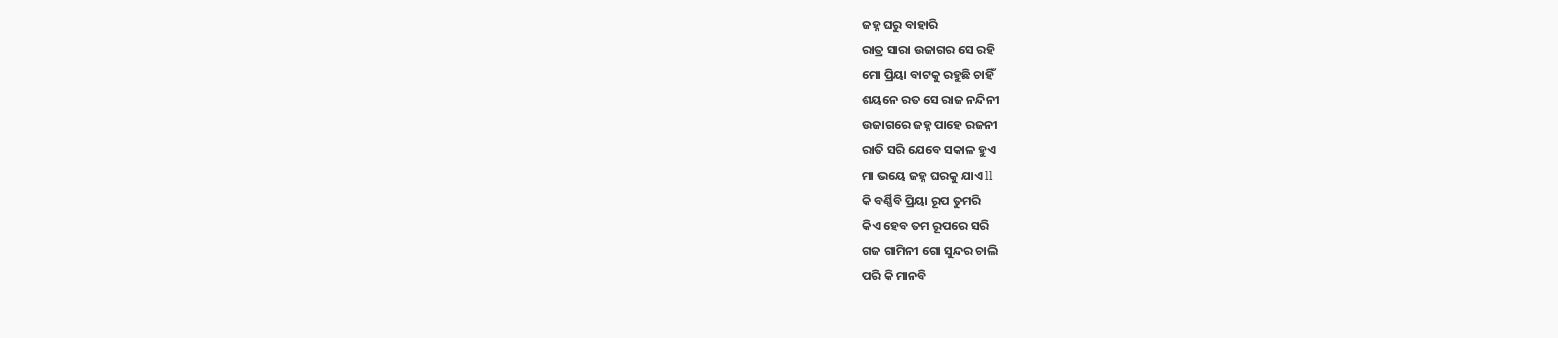ଜହ୍ନ ଘରୁ ବାହାରି
ରାତ୍ର ସାରା ଉଜାଗର ସେ ରହି
ମୋ ପ୍ରିୟା ବାଟକୁ ରହୁଛି ଚାହିଁ
ଶୟନେ ରତ ସେ ରାଜ ନନ୍ଦିନୀ
ଉଜାଗରେ ଜହ୍ନ ପାହେ ରଜନୀ
ରାତି ସରି ଯେବେ ସକାଳ ହୁଏ
ମା ଭୟେ ଜହ୍ନ ଘରକୁ ଯାଏ ll
କି ବର୍ଣ୍ଣିବି ପ୍ରିୟା ରୂପ ତୁମରି
କିଏ ହେବ ତମ ରୂପରେ ସରି
ଗଜ ଗାମିନୀ ଗୋ ସୁନ୍ଦର ଚାଲି
ପରି କି ମାନବି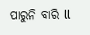ପାରୁନି ବାରି ll